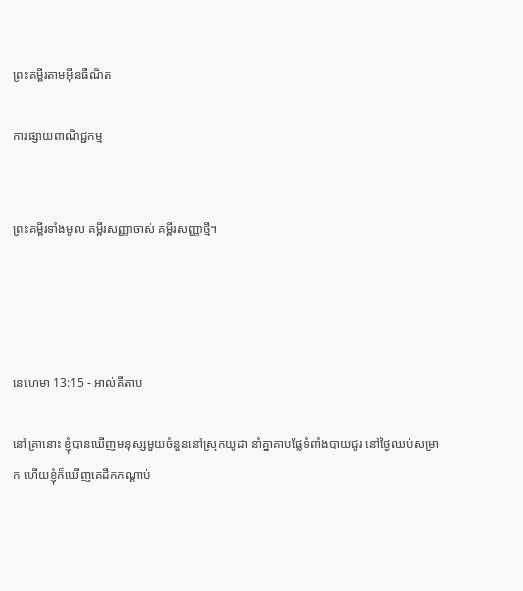ព្រះគម្ពីរតាមអ៊ីនធឺណិត

ការផ្សាយពាណិជ្ជកម្ម


ព្រះគម្ពីរទាំងមូល គម្ពីរសញ្ញាចាស់ គម្ពីរសញ្ញាថ្មី។




នេហេមា 13:15 - អាល់គីតាប

នៅគ្រានោះ ខ្ញុំបានឃើញមនុស្សមួយចំនួននៅស្រុកយូដា នាំគ្នាគាបផ្លែទំពាំង‌បាយជូរ នៅថ្ងៃឈប់សម្រាក ហើយខ្ញុំក៏ឃើញគេដឹកកណ្ដាប់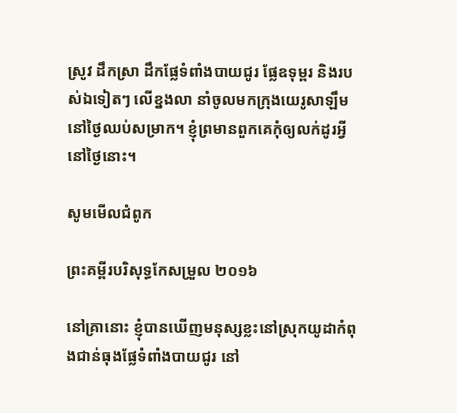ស្រូវ ដឹកស្រា ដឹកផ្លែទំពាំង‌បាយជូរ ផ្លែឧទុម្ពរ និងរបស់ឯទៀតៗ លើខ្នងលា នាំចូលមកក្រុងយេរូ‌សាឡឹម នៅថ្ងៃឈប់សម្រាក។ ខ្ញុំព្រមានពួកគេកុំឲ្យលក់ដូរអ្វីនៅថ្ងៃនោះ។

សូមមើលជំពូក

ព្រះគម្ពីរបរិសុទ្ធកែសម្រួល ២០១៦

នៅគ្រានោះ ខ្ញុំបានឃើញមនុស្សខ្លះនៅស្រុកយូដាកំពុងជាន់ធុងផ្លែទំពាំង‌បាយ‌ជូរ នៅ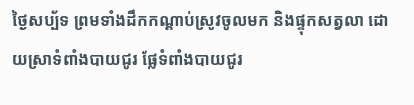ថ្ងៃសប្ប័ទ ព្រមទាំងដឹកកណ្ដាប់ស្រូវចូលមក និងផ្ទុកសត្វលា ដោយស្រាទំពាំង‌បាយ‌ជូរ ផ្លែទំពាំង‌បាយ‌ជូរ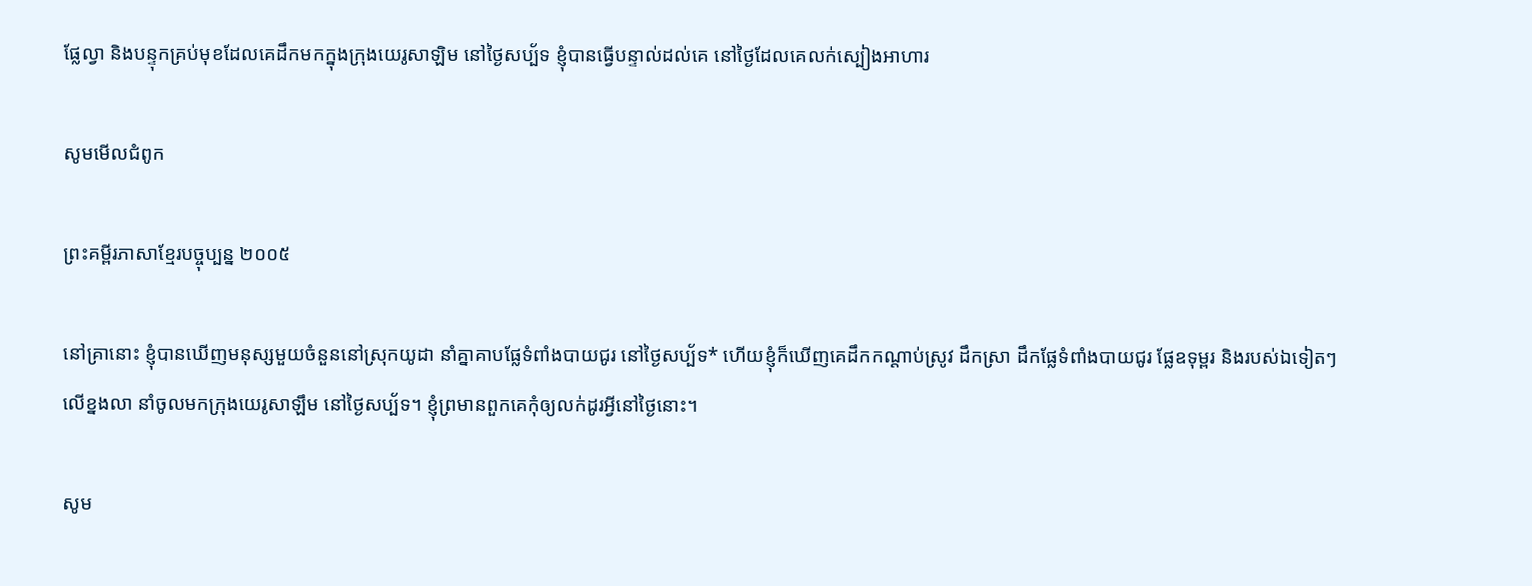ផ្លែល្វា និងបន្ទុកគ្រប់មុខដែលគេដឹកមកក្នុងក្រុងយេរូ‌សាឡិម នៅថ្ងៃសប្ប័ទ ខ្ញុំបានធ្វើបន្ទាល់ដល់គេ នៅថ្ងៃដែលគេលក់ស្បៀងអាហារ

សូមមើលជំពូក

ព្រះគម្ពីរភាសាខ្មែរបច្ចុប្បន្ន ២០០៥

នៅគ្រានោះ ខ្ញុំបានឃើញមនុស្សមួយចំនួននៅស្រុកយូដា នាំគ្នាគាបផ្លែទំពាំង‌បាយជូរ នៅថ្ងៃសប្ប័ទ* ហើយខ្ញុំក៏ឃើញគេដឹកកណ្ដាប់ស្រូវ ដឹកស្រា ដឹកផ្លែទំពាំង‌បាយជូរ ផ្លែឧទុម្ពរ និងរបស់ឯទៀតៗ លើខ្នងលា នាំចូលមកក្រុងយេរូ‌សាឡឹម នៅថ្ងៃសប្ប័ទ។ ខ្ញុំព្រមានពួកគេកុំឲ្យលក់ដូរអ្វីនៅថ្ងៃនោះ។

សូម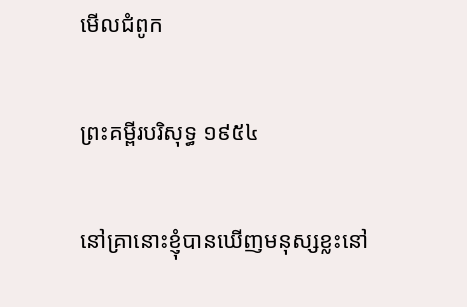មើលជំពូក

ព្រះគម្ពីរបរិសុទ្ធ ១៩៥៤

នៅគ្រានោះខ្ញុំបានឃើញមនុស្សខ្លះនៅ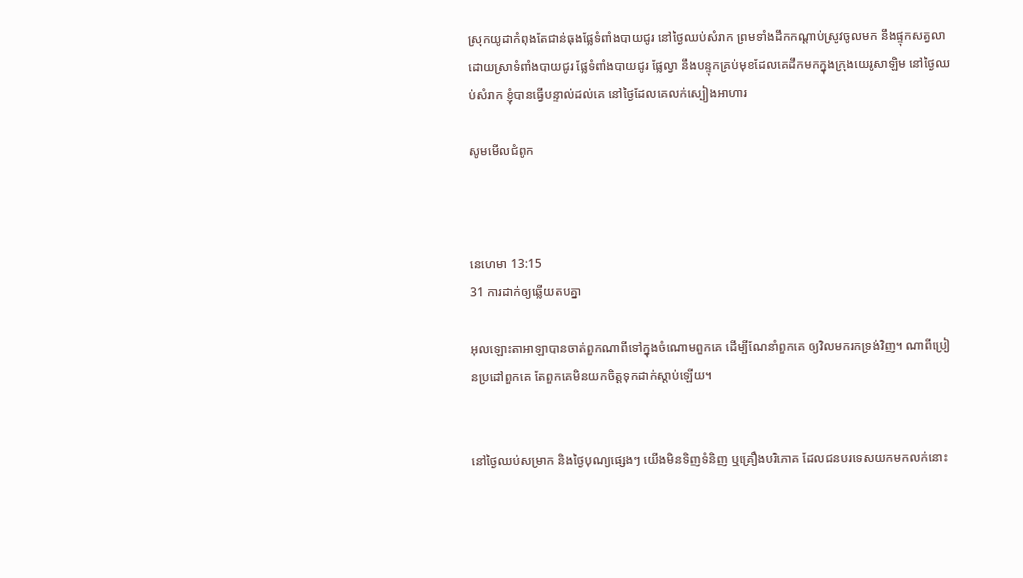ស្រុកយូដាកំពុងតែជាន់ធុងផ្លែទំពាំង‌បាយ‌ជូរ នៅថ្ងៃឈប់សំរាក ព្រមទាំងដឹកកណ្តាប់ស្រូវចូលមក នឹងផ្ទុកសត្វលា ដោយស្រាទំពាំង‌បាយ‌ជូរ ផ្លែទំពាំង‌បាយ‌ជូរ ផ្លែល្វា នឹងបន្ទុកគ្រប់មុខដែលគេដឹកមកក្នុងក្រុងយេរូ‌សាឡិម នៅថ្ងៃឈប់សំរាក ខ្ញុំបានធ្វើបន្ទាល់ដល់គេ នៅថ្ងៃដែលគេលក់ស្បៀងអាហារ

សូមមើលជំពូក



នេហេមា 13:15
31 ការដាក់ឲ្យឆ្លើយតបគ្នា

អុលឡោះ‌តាអាឡាបានចាត់ពួកណាពីទៅក្នុងចំណោមពួកគេ ដើម្បីណែ‌នាំពួកគេ ឲ្យវិលមករកទ្រង់វិញ។ ណាពីប្រៀន‌ប្រដៅពួកគេ តែពួកគេមិនយកចិត្តទុកដាក់ស្តាប់ឡើយ។


នៅថ្ងៃឈប់សម្រាក និងថ្ងៃបុណ្យផ្សេងៗ យើងមិនទិញទំនិញ ឬគ្រឿងបរិភោគ ដែលជនបរទេសយកមកលក់នោះ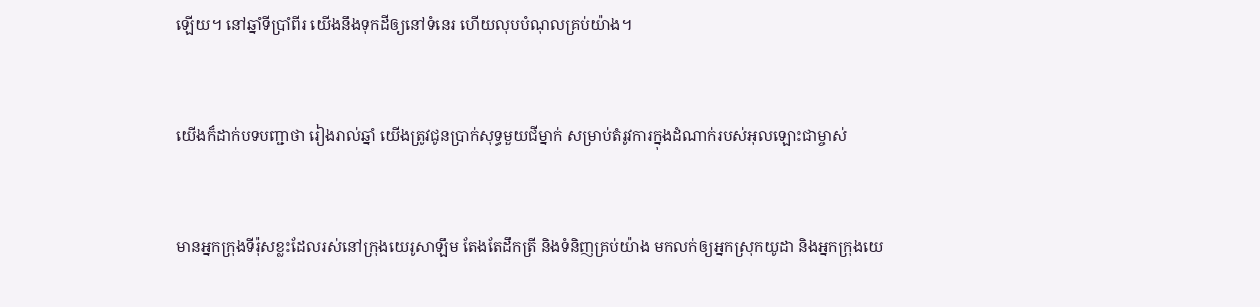ឡើយ។ នៅឆ្នាំទីប្រាំ‌ពីរ យើងនឹងទុកដីឲ្យនៅទំនេរ ហើយលុបបំណុលគ្រប់យ៉ាង។


យើងក៏ដាក់បទបញ្ជាថា រៀងរាល់ឆ្នាំ យើងត្រូវជូនប្រាក់សុទ្ធមួយជីម្នាក់ សម្រាប់តំរូវការក្នុងដំណាក់របស់អុលឡោះជាម្ចាស់


មានអ្នកក្រុងទីរ៉ុសខ្លះដែលរស់នៅក្រុងយេរូ‌សាឡឹម តែងតែដឹកត្រី និងទំនិញគ្រប់យ៉ាង មកលក់ឲ្យអ្នកស្រុកយូដា និងអ្នកក្រុងយេ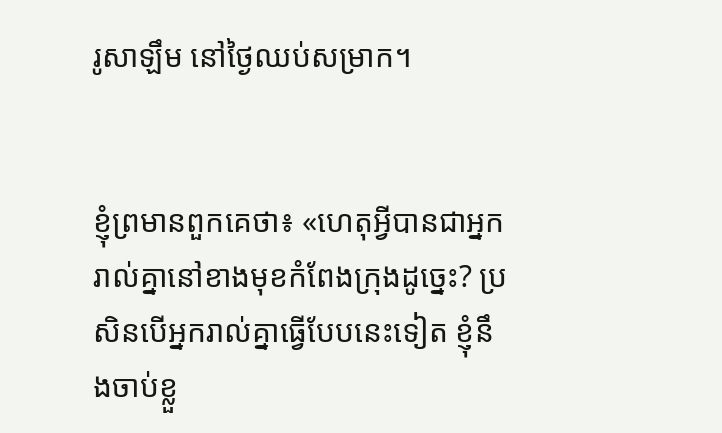រូ‌សាឡឹម នៅថ្ងៃឈប់សម្រាក។


ខ្ញុំព្រមានពួកគេថា៖ «ហេតុអ្វីបានជាអ្នករាល់គ្នានៅខាងមុខកំពែងក្រុងដូច្នេះ? ប្រសិនបើអ្នករាល់គ្នាធ្វើបែបនេះទៀត ខ្ញុំនឹងចាប់ខ្លួ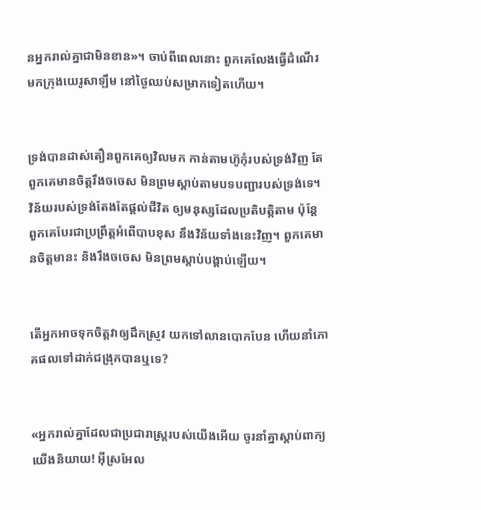នអ្នករាល់គ្នាជាមិនខាន»។ ចាប់ពីពេលនោះ ពួកគេលែងធ្វើដំណើរមកក្រុងយេរូ‌សាឡឹម នៅថ្ងៃឈប់សម្រាកទៀតហើយ។


ទ្រង់បានដាស់‌តឿនពួកគេឲ្យវិលមក កាន់តាមហ៊ូកុំរបស់ទ្រង់វិញ តែពួកគេមានចិត្តរឹងចចេស មិនព្រមស្ដាប់តាមបទ‌បញ្ជារបស់ទ្រង់ទេ។ វិន័យរបស់ទ្រង់តែងតែផ្ដល់ជីវិត ឲ្យមនុស្សដែលប្រតិបត្តិតាម ប៉ុន្តែ ពួកគេបែរជាប្រព្រឹត្តអំពើបាបខុស នឹងវិន័យទាំងនេះវិញ។ ពួកគេមានចិត្តមានះ និងរឹងចចេស មិនព្រមស្ដាប់បង្គាប់ឡើយ។


តើអ្នកអាចទុកចិត្តវាឲ្យដឹកស្រូវ យកទៅលានបោកបែន ហើយនាំភោគ‌ផលទៅដាក់ជង្រុកបានឬទេ?


«អ្នករាល់គ្នាដែលជាប្រជា‌រាស្ដ្ររបស់យើងអើយ ចូរនាំគ្នាស្ដាប់ពាក្យយើងនិយាយ! អ៊ីស្រ‌អែល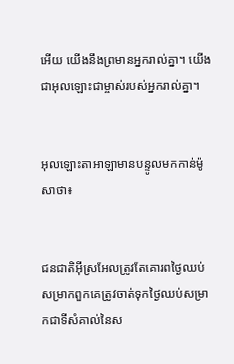អើយ យើងនឹងព្រមានអ្នករាល់គ្នា។ យើងជាអុលឡោះជាម្ចាស់របស់អ្នករាល់គ្នា។


អុលឡោះ‌តាអាឡាមានបន្ទូលមកកាន់ម៉ូសាថា៖


ជន‌ជាតិអ៊ីស្រ‌អែលត្រូវតែគោរពថ្ងៃឈប់សម្រាកពួកគេត្រូវចាត់ទុកថ្ងៃឈប់សម្រាកជាទីសំគាល់នៃស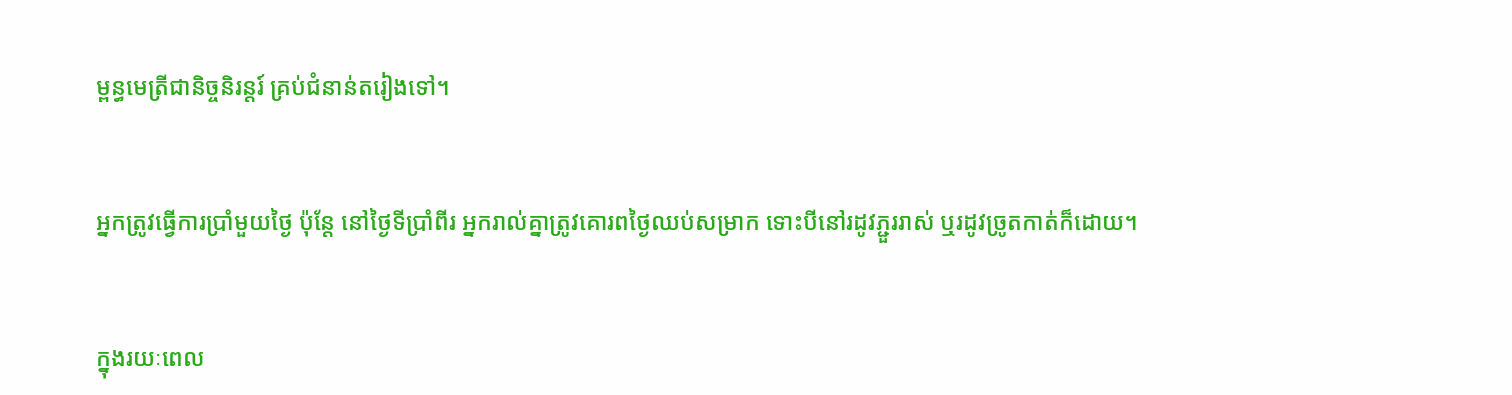ម្ពន្ធ‌មេត្រីជានិច្ចនិរន្តរ៍ គ្រប់ជំនាន់តរៀងទៅ។


អ្នកត្រូវធ្វើការប្រាំមួយថ្ងៃ ប៉ុន្តែ នៅថ្ងៃទីប្រាំពីរ អ្នករាល់គ្នាត្រូវគោរពថ្ងៃឈប់សម្រាក ទោះបីនៅរដូវភ្ជួររាស់ ឬរដូវច្រូតកាត់ក៏ដោយ។


ក្នុងរយៈពេល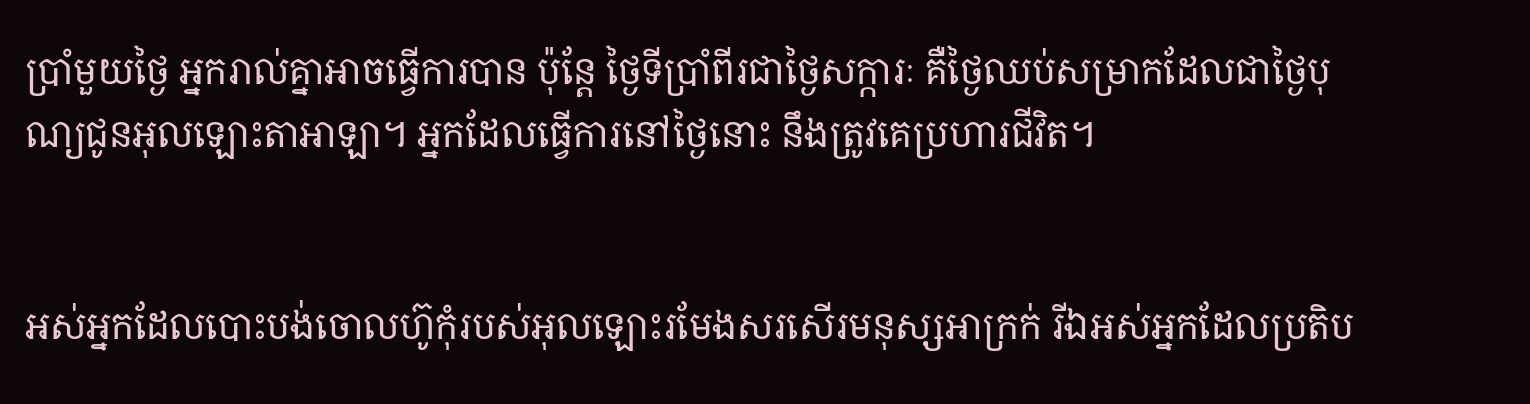ប្រាំមួយថ្ងៃ អ្នករាល់គ្នាអាចធ្វើការបាន ប៉ុន្តែ ថ្ងៃទីប្រាំពីរជាថ្ងៃសក្ការៈ គឺថ្ងៃឈប់សម្រាកដែលជាថ្ងៃបុណ្យជូនអុលឡោះ‌តាអាឡា។ អ្នកដែលធ្វើការនៅថ្ងៃនោះ នឹងត្រូវគេប្រហារជីវិត។


អស់អ្នកដែលបោះ‌បង់ចោលហ៊ូកុំរបស់អុលឡោះរមែងសរសើរមនុស្សអាក្រក់ រីឯអស់អ្នកដែលប្រតិប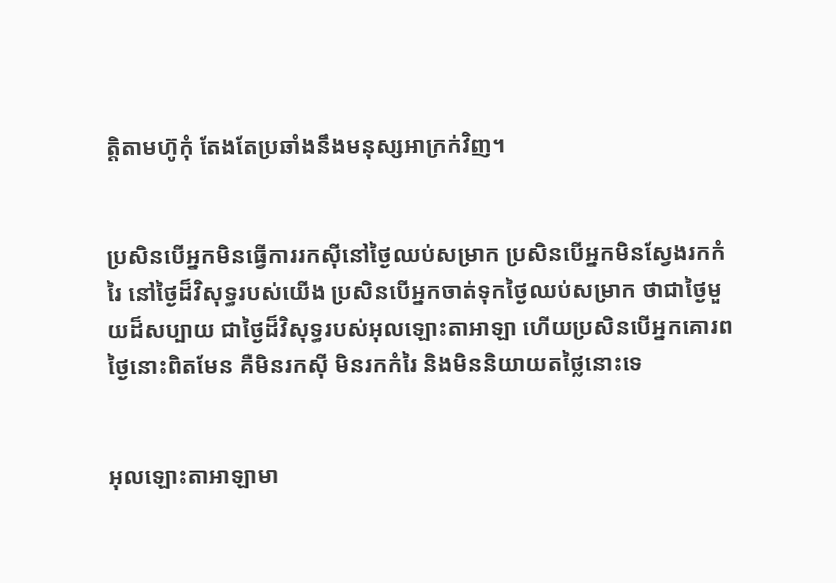ត្តិតាមហ៊ូកុំ តែងតែប្រឆាំងនឹងមនុស្សអាក្រក់វិញ។


ប្រសិនបើអ្នកមិនធ្វើការរកស៊ីនៅថ្ងៃឈប់សម្រាក ប្រសិនបើអ្នកមិនស្វែងរកកំរៃ នៅថ្ងៃដ៏‌វិសុទ្ធរបស់យើង ប្រសិនបើអ្នកចាត់ទុកថ្ងៃឈប់សម្រាក ថាជាថ្ងៃមួយដ៏សប្បាយ ជាថ្ងៃដ៏‌វិសុទ្ធរបស់អុលឡោះ‌តាអាឡា ហើយប្រសិនបើអ្នកគោរពថ្ងៃនោះពិតមែន គឺមិនរកស៊ី មិនរកកំរៃ និងមិននិយាយត‌ថ្លៃនោះទេ


អុលឡោះ‌តាអាឡាមា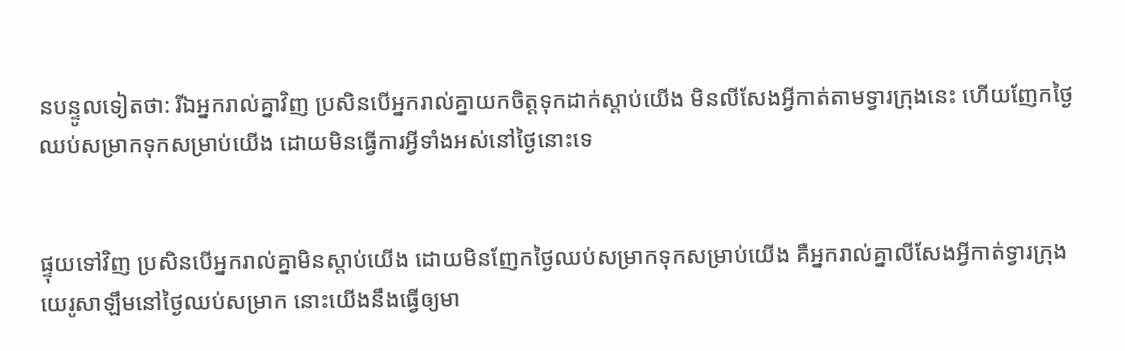នបន្ទូលទៀតថា: រីឯអ្នករាល់គ្នាវិញ ប្រសិនបើអ្នករាល់គ្នាយកចិត្តទុកដាក់ស្ដាប់យើង មិនលីសែងអ្វីកាត់តាមទ្វារក្រុងនេះ ហើយញែកថ្ងៃឈប់សម្រាកទុកសម្រាប់យើង ដោយមិនធ្វើការអ្វីទាំងអស់នៅថ្ងៃនោះទេ


ផ្ទុយទៅវិញ ប្រសិនបើអ្នករាល់គ្នាមិនស្ដាប់យើង ដោយមិនញែកថ្ងៃឈប់សម្រាកទុកសម្រាប់យើង គឺអ្នករាល់គ្នាលីសែងអ្វីកាត់ទ្វារក្រុងយេរូ‌សាឡឹមនៅថ្ងៃឈប់សម្រាក នោះយើងនឹងធ្វើឲ្យមា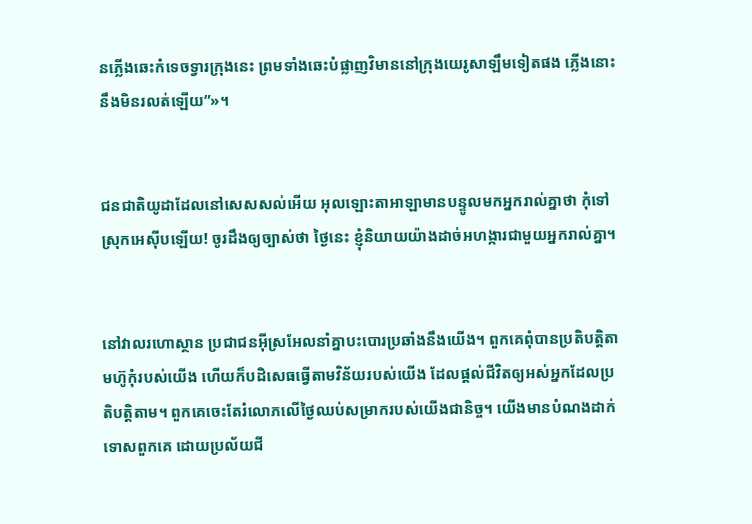នភ្លើងឆេះកំទេចទ្វារក្រុងនេះ ព្រមទាំងឆេះបំផ្លាញវិមាននៅក្រុងយេរូ‌សាឡឹមទៀតផង ភ្លើងនោះនឹងមិនរលត់ឡើយ”»។


ជន‌ជាតិយូដាដែលនៅសេស‌សល់អើយ អុលឡោះ‌តាអាឡាមានបន្ទូលមកអ្នករាល់គ្នាថា កុំទៅស្រុកអេស៊ីបឡើយ! ចូរដឹងឲ្យច្បាស់ថា ថ្ងៃនេះ ខ្ញុំនិយាយយ៉ាងដាច់‌អហង្ការជាមួយអ្នករាល់គ្នា។


នៅវាលរហោ‌ស្ថាន ប្រជា‌ជនអ៊ីស្រ‌អែលនាំគ្នាបះ‌បោរប្រឆាំងនឹងយើង។ ពួកគេពុំបានប្រតិបត្តិតាមហ៊ូកុំរបស់យើង ហើយក៏បដិសេធធ្វើតាមវិន័យរបស់យើង ដែលផ្ដល់ជីវិតឲ្យអស់អ្នកដែលប្រតិបត្តិតាម។ ពួកគេចេះតែរំលោភលើថ្ងៃឈប់សម្រាករបស់យើងជា‌និច្ច។ យើងមានបំណងដាក់ទោសពួកគេ ដោយប្រល័យជី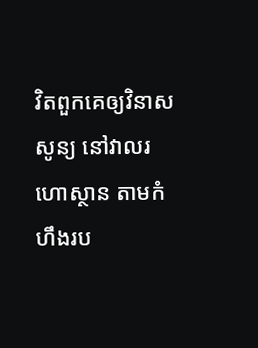វិតពួកគេឲ្យវិនាសសូន្យ នៅវាលរហោ‌ស្ថាន តាមកំហឹងរប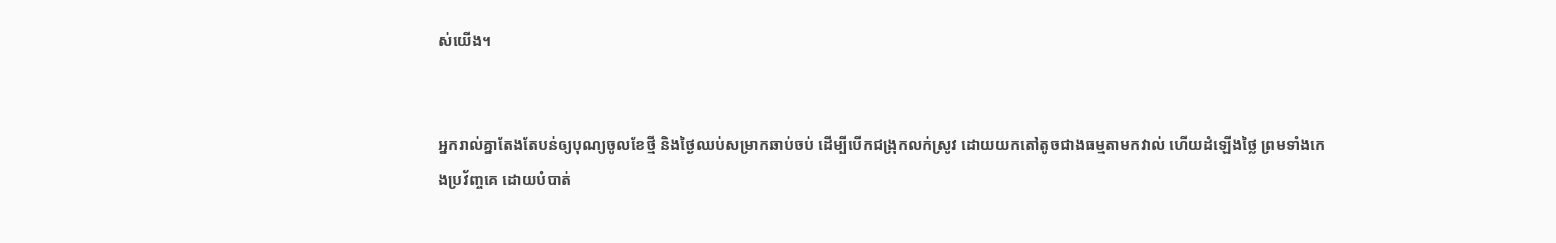ស់យើង។


អ្នករាល់គ្នាតែងតែបន់ឲ្យបុណ្យចូលខែថ្មី និងថ្ងៃឈប់សម្រាកឆាប់ចប់ ដើម្បីបើកជង្រុកលក់ស្រូវ ដោយយកតៅតូចជាងធម្មតាមកវាល់ ហើយដំឡើងថ្លៃ ព្រមទាំងកេង‌ប្រវ័ញ្ចគេ ដោយបំបាត់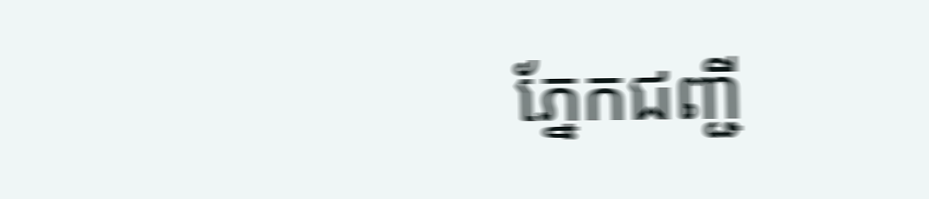ភ្នែកជញ្ជី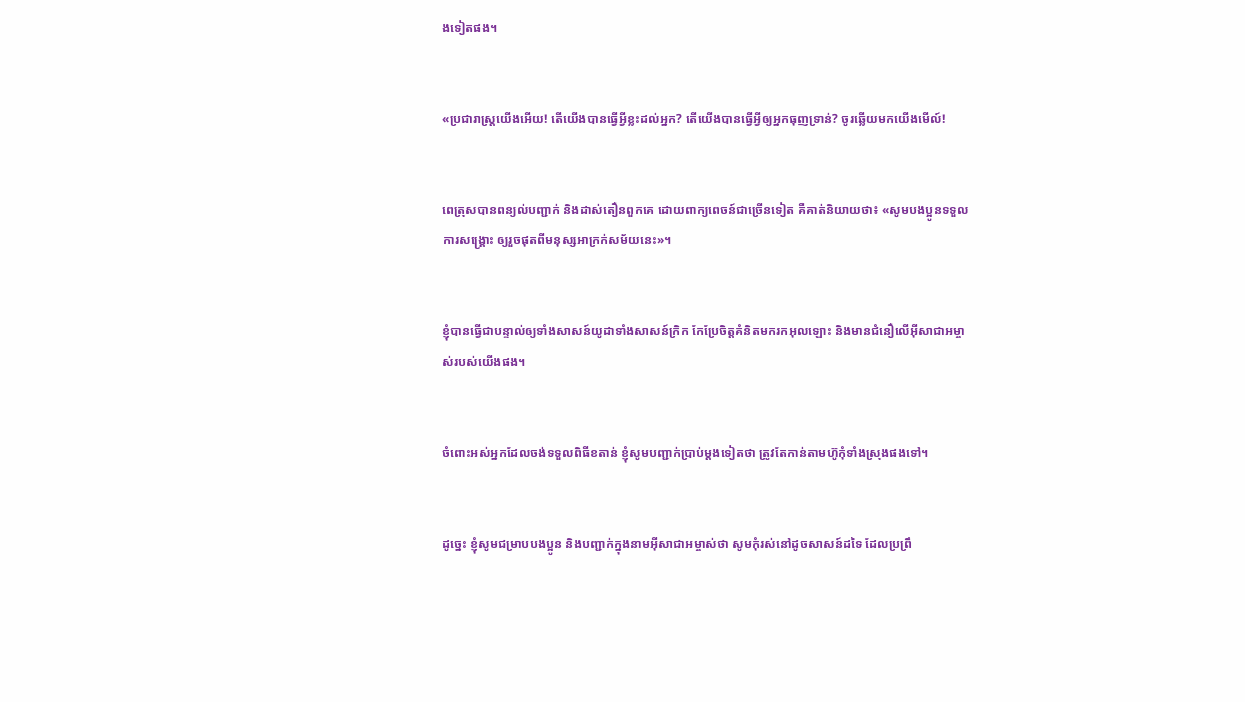ងទៀតផង។


«ប្រជា‌រាស្ត្រយើងអើយ! តើយើងបានធ្វើអ្វីខ្លះដល់អ្នក? តើយើងបានធ្វើអ្វីឲ្យអ្នកធុញ‌ទ្រាន់? ចូរឆ្លើយមកយើងមើល៍!


ពេត្រុសបានពន្យល់បញ្ជាក់ និងដាស់‌តឿនពួកគេ ដោយពាក្យ‌ពេចន៍ជាច្រើនទៀត គឺគាត់និយាយថា៖ «សូមបងប្អូនទទួលការសង្គ្រោះ ឲ្យរួចផុតពីមនុស្សអាក្រក់សម័យនេះ»។


ខ្ញុំបានធ្វើជាបន្ទាល់ឲ្យទាំងសាសន៍យូដាទាំងសាសន៍ក្រិក កែប្រែចិត្ដគំនិតមករកអុលឡោះ និងមានជំនឿលើអ៊ីសា‌ជាអម្ចាស់របស់យើងផង។


ចំពោះអស់អ្នកដែលចង់ទទួលពិធីខតាន់ ខ្ញុំសូមបញ្ជាក់ប្រាប់ម្ដងទៀតថា ត្រូវតែកាន់តាមហ៊ូកុំទាំងស្រុងផងទៅ។


ដូច្នេះ ខ្ញុំសូមជម្រាបបងប្អូន និងបញ្ជាក់ក្នុងនាមអ៊ីសា‌ជាអម្ចាស់ថា សូមកុំរស់នៅដូចសាសន៍ដទៃ ដែលប្រព្រឹ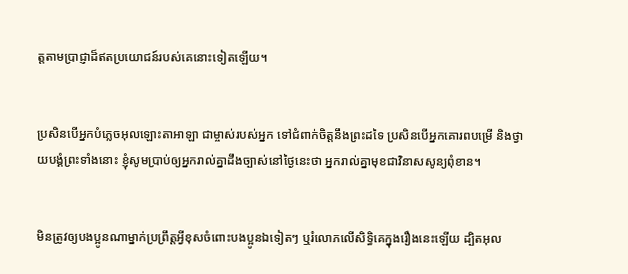ត្ដតាមប្រាជ្ញាដ៏ឥតប្រយោជន៍របស់គេនោះទៀតឡើយ។


ប្រសិនបើអ្នកបំភ្លេចអុលឡោះ‌តាអាឡា ជាម្ចាស់របស់អ្នក ទៅជំពាក់ចិត្តនឹងព្រះដទៃ ប្រសិនបើអ្នកគោរពបម្រើ និងថ្វាយ‌បង្គំព្រះទាំងនោះ ខ្ញុំសូមប្រាប់ឲ្យអ្នករាល់គ្នាដឹងច្បាស់នៅថ្ងៃនេះថា អ្នករាល់គ្នាមុខជាវិនាសសូន្យពុំខាន។


មិនត្រូវឲ្យបងប្អូនណាម្នាក់ប្រព្រឹត្ដអ្វីខុសចំពោះបងប្អូនឯទៀតៗ ឬរំលោភលើសិទ្ធិគេក្នុងរឿងនេះឡើយ ដ្បិតអុល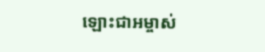ឡោះ‌ជាអម្ចាស់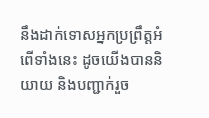នឹងដាក់ទោសអ្នកប្រព្រឹត្ដអំពើទាំងនេះ ដូចយើងបាននិយាយ និងបញ្ជាក់រួច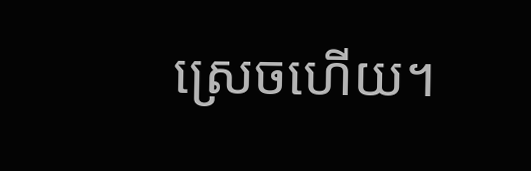ស្រេចហើយ។